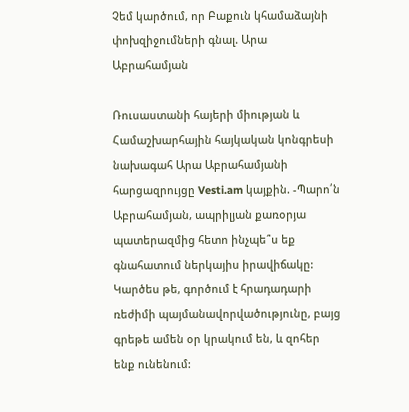Չեմ կարծում, որ Բաքուն կհամաձայնի փոխզիջումների գնալ. Արա Աբրահամյան

Ռուսաստանի հայերի միության և Համաշխարհային հայկական կոնգրեսի նախագահ Արա Աբրահամյանի հարցազրույցը Vesti.am կայքին. -Պարո՛ն Աբրահամյան, ապրիլյան քառօրյա պատերազմից հետո ինչպե՞ս եք գնահատում ներկայիս իրավիճակը: Կարծես թե, գործում է հրադադարի ռեժիմի պայմանավորվածությունը, բայց գրեթե ամեն օր կրակում են, և զոհեր ենք ունենում: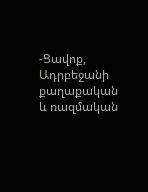-Ցավոք, Ադրբեջանի քաղաքական և ռազմական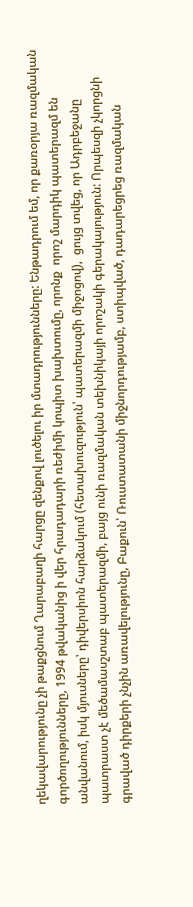ղեկավարությունը չի թաքցնում Ղարաբաղի հարցը զենքով լուծելու իր մտադրությունները: Ենթադրում եմ, որ քառօրյա ռազմական գործողությունները, 1994 թվականից ի վեր հրադադարի ռեժիմի կոպիտ խախտումը, որոնք  որոշ մարդիկ պատերազմ են անվանում, իսկ մյուսները՝ դիվերսիոն հարձակում (հետախուզություն՝ պատերազմի միջոցով),  ցույց տվեց, որ Ադրբեջանը պատրաստ չէ մեծամասշտաբ պատերազմի, բայց ունի ռազմական տեխնիկայի որոշակի գերակայություն: Որպեսզի չկորցնի գրաված դիրքերի չնչին առավելությունը, Բաքուն՝ Ռուստատանի միջնորդությամբ, ստիպված, դադարեցրեց ռազմական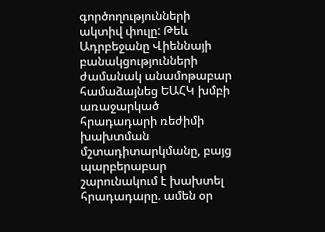գործողությունների ակտիվ փուլը: Թեև Ադրբեջանը Վիեննայի բանակցությունների ժամանակ անամոթաբար համաձայնեց ԵԱՀԿ խմբի առաջարկած հրադադարի ռեժիմի խախտման մշտադիտարկմանը, բայց պարբերաբար շարունակում է խախտել հրադադարը. ամեն օր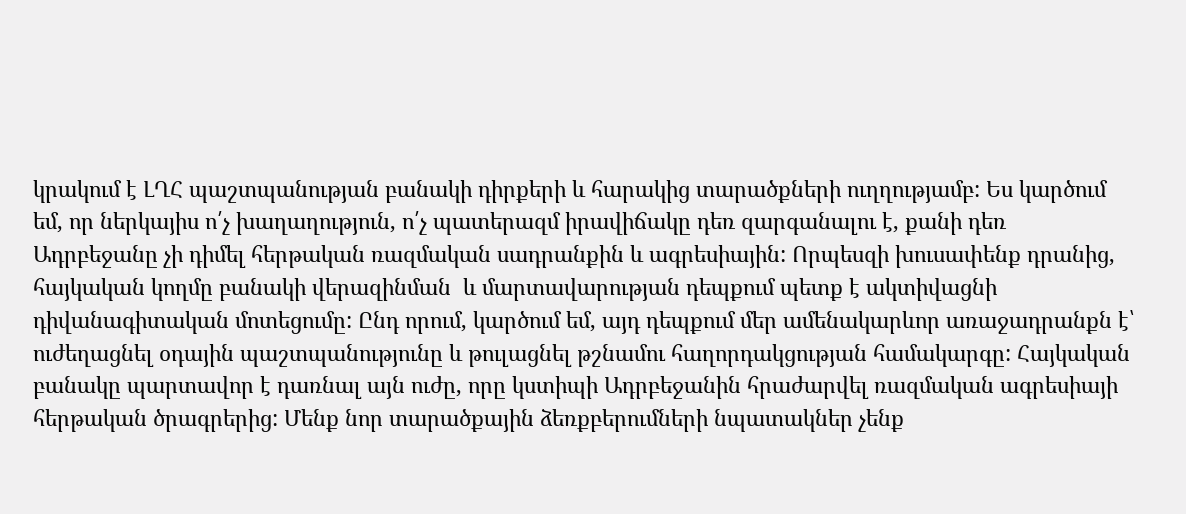կրակում է ԼՂՀ պաշտպանության բանակի դիրքերի և հարակից տարածքների ուղղությամբ: Ես կարծում եմ, որ ներկայիս ո՛չ խաղաղություն, ո՛չ պատերազմ իրավիճակը դեռ զարգանալու է, քանի դեռ Ադրբեջանը չի դիմել հերթական ռազմական սադրանքին և ագրեսիային: Որպեսզի խուսափենք դրանից, հայկական կողմը բանակի վերազինման  և մարտավարության դեպքում պետք է ակտիվացնի դիվանագիտական մոտեցումը: Ընդ որում, կարծում եմ, այդ դեպքում մեր ամենակարևոր առաջադրանքն է՝ ուժեղացնել օդային պաշտպանությունը և թուլացնել թշնամու հաղորդակցության համակարգը: Հայկական բանակը պարտավոր է դառնալ այն ուժը, որը կստիպի Ադրբեջանին հրաժարվել ռազմական ագրեսիայի հերթական ծրագրերից: Մենք նոր տարածքային ձեռքբերումների նպատակներ չենք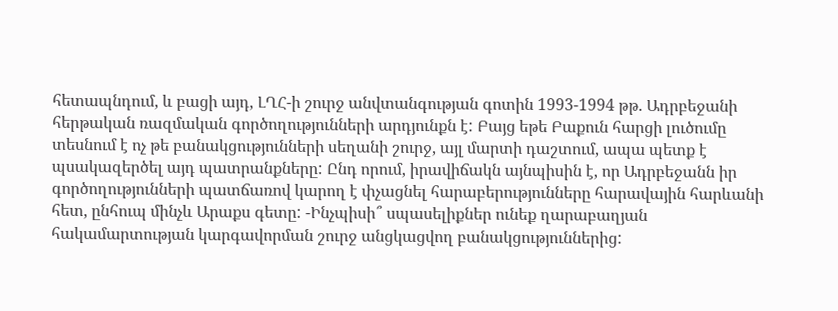հետապնդում, և բացի այդ, ԼՂՀ-ի շուրջ անվտանգության գոտին 1993-1994 թթ. Ադրբեջանի հերթական ռազմական գործողությունների արդյունքն է: Բայց եթե Բաքուն հարցի լուծումը տեսնում է ոչ թե բանակցությունների սեղանի շուրջ, այլ մարտի դաշտում, ապա պետք է պսակազերծել այդ պատրանքները: Ընդ որում, իրավիճակն այնպիսին է, որ Ադրբեջանն իր գործողությունների պատճառով կարող է փչացնել հարաբերությունները հարավային հարևանի հետ, ընհուպ մինչև Արաքս գետը: -Ինչպիսի՞ սպասելիքներ ունեք ղարաբաղյան հակամարտության կարգավորման շուրջ անցկացվող բանակցություններից: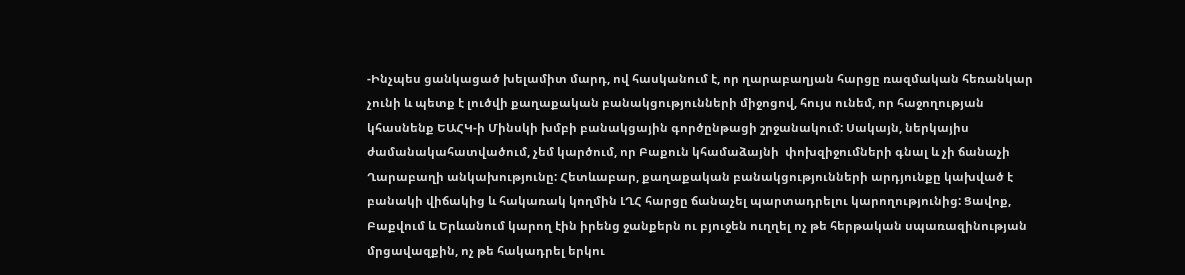-Ինչպես ցանկացած խելամիտ մարդ, ով հասկանում է, որ ղարաբաղյան հարցը ռազմական հեռանկար չունի և պետք է լուծվի քաղաքական բանակցությունների միջոցով, հույս ունեմ, որ հաջողության կհասնենք ԵԱՀԿ-ի Մինսկի խմբի բանակցային գործընթացի շրջանակում: Սակայն, ներկայիս ժամանակահատվածում, չեմ կարծում, որ Բաքուն կհամաձայնի  փոխզիջումների գնալ և չի ճանաչի Ղարաբաղի անկախությունը: Հետևաբար, քաղաքական բանակցությունների արդյունքը կախված է բանակի վիճակից և հակառակ կողմին ԼՂՀ հարցը ճանաչել պարտադրելու կարողությունից: Ցավոք, Բաքվում և Երևանում կարող էին իրենց ջանքերն ու բյուջեն ուղղել ոչ թե հերթական սպառազինության մրցավազքին, ոչ թե հակադրել երկու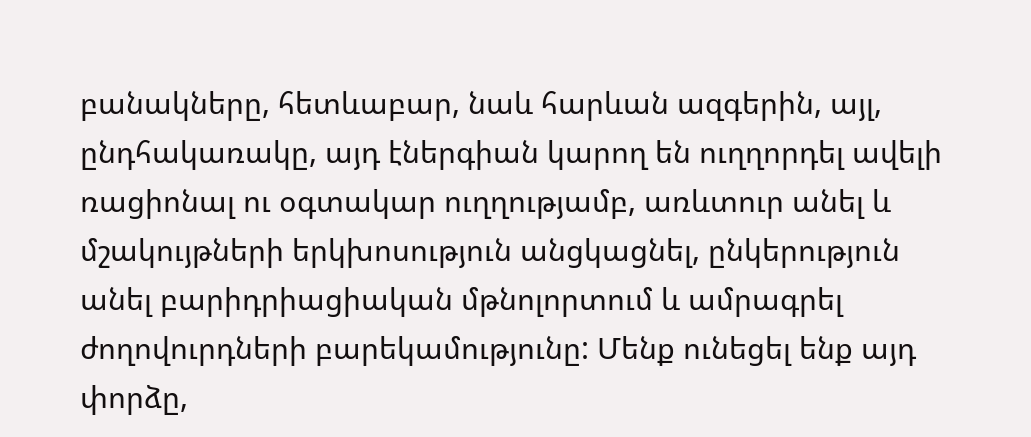բանակները, հետևաբար, նաև հարևան ազգերին, այլ, ընդհակառակը, այդ էներգիան կարող են ուղղորդել ավելի ռացիոնալ ու օգտակար ուղղությամբ, առևտուր անել և մշակույթների երկխոսություն անցկացնել, ընկերություն անել բարիդրիացիական մթնոլորտում և ամրագրել ժողովուրդների բարեկամությունը: Մենք ունեցել ենք այդ փորձը,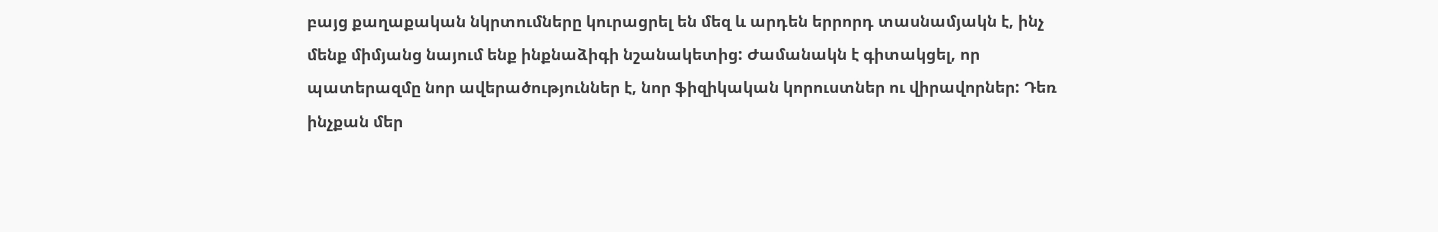բայց քաղաքական նկրտումները կուրացրել են մեզ և արդեն երրորդ տասնամյակն է, ինչ մենք միմյանց նայում ենք ինքնաձիգի նշանակետից: Ժամանակն է գիտակցել, որ պատերազմը նոր ավերածություններ է, նոր ֆիզիկական կորուստներ ու վիրավորներ: Դեռ ինչքան մեր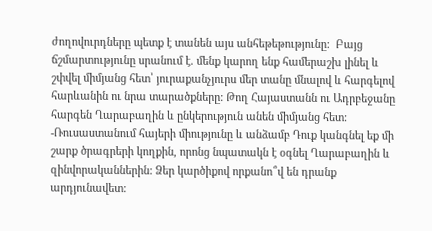ժողովուրդները պետք է տանեն այս անհեթեթությունը:  Բայց ճշմարտությունը սրանում է. մենք կարող ենք համերաշխ լինել և շփվել միմյանց հետ՝ յուրաքանչյուրս մեր տանը մնալով և հարգելով հարևանին ու նրա տարածքները: Թող Հայաստանն ու Ադրբեջանը հարգեն Ղարաբաղին և ընկերություն անեն միմյանց հետ: -Ռուսաստանում հայերի միությունը և անձամբ Դուք կանգնել եք մի շարք ծրագրերի կողքին, որոնց նպատակն է օգնել Ղարաբաղին և զինվորականներին: Ձեր կարծիքով որքանո՞վ են դրանք արդյունավետ: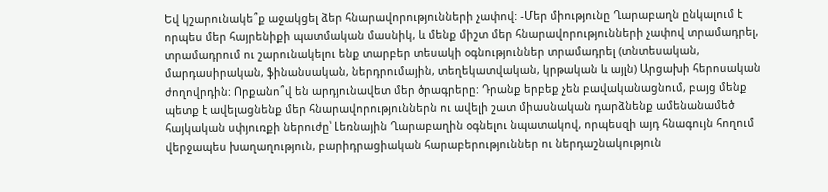Եվ կշարունակե՞ք աջակցել ձեր հնարավորությունների չափով: -Մեր միությունը Ղարաբաղն ընկալում է որպես մեր հայրենիքի պատմական մասնիկ, և մենք միշտ մեր հնարավորությունների չափով տրամադրել, տրամադրում ու շարունակելու ենք տարբեր տեսակի օգնություններ տրամադրել (տնտեսական, մարդասիրական, ֆինանսական, ներդրումային, տեղեկատվական, կրթական և այլն) Արցախի հերոսական ժողովրդին: Որքանո՞վ են արդյունավետ մեր ծրագրերը: Դրանք երբեք չեն բավականացնում, բայց մենք պետք է ավելացնենք մեր հնարավորություններն ու ավելի շատ միասնական դարձնենք ամենանամեծ հայկական սփյուռքի ներուժը՝ Լեռնային Ղարաբաղին օգնելու նպատակով, որպեսզի այդ հնագույն հողում վերջապես խաղաղություն, բարիդրացիական հարաբերություններ ու ներդաշնակություն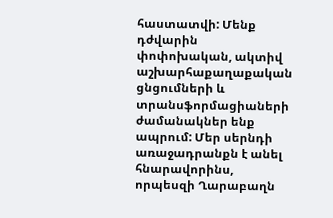հաստատվի: Մենք դժվարին փոփոխական, ակտիվ աշխարհաքաղաքական ցնցումների և տրանսֆորմացիաների ժամանակներ ենք ապրում: Մեր սերնդի առաջադրանքն է անել հնարավորինս, որպեսզի Ղարաբաղն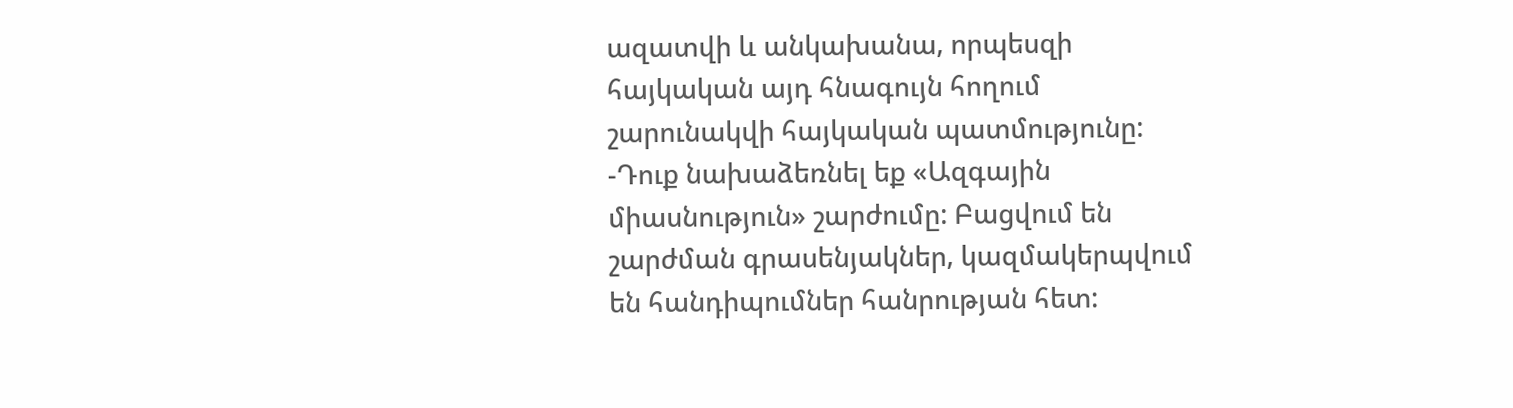ազատվի և անկախանա, որպեսզի հայկական այդ հնագույն հողում շարունակվի հայկական պատմությունը: -Դուք նախաձեռնել եք «Ազգային միասնություն» շարժումը: Բացվում են շարժման գրասենյակներ, կազմակերպվում են հանդիպումներ հանրության հետ: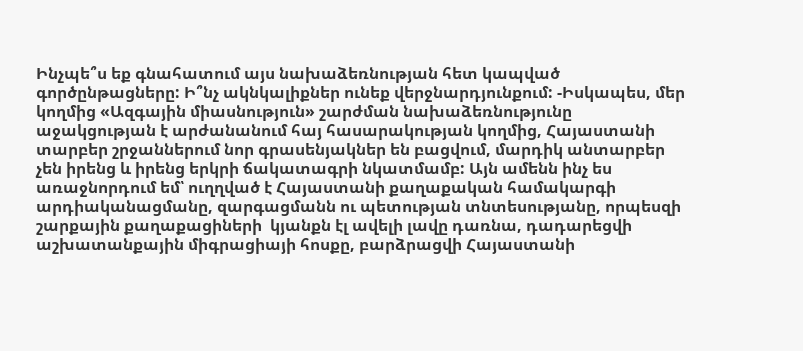Ինչպե՞ս եք գնահատում այս նախաձեռնության հետ կապված գործընթացները: Ի՞նչ ակնկալիքներ ունեք վերջնարդյունքում: -Իսկապես, մեր կողմից «Ազգային միասնություն» շարժման նախաձեռնությունը աջակցության է արժանանում հայ հասարակության կողմից, Հայաստանի տարբեր շրջաններում նոր գրասենյակներ են բացվում, մարդիկ անտարբեր չեն իրենց և իրենց երկրի ճակատագրի նկատմամբ: Այն ամենն ինչ ես առաջնորդում եմ՝ ուղղված է Հայաստանի քաղաքական համակարգի արդիականացմանը, զարգացմանն ու պետության տնտեսությանը, որպեսզի շարքային քաղաքացիների  կյանքն էլ ավելի լավը դառնա, դադարեցվի աշխատանքային միգրացիայի հոսքը, բարձրացվի Հայաստանի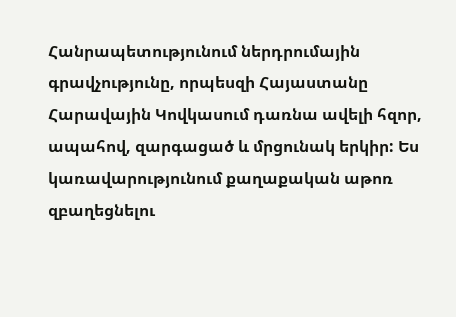Հանրապետությունում ներդրումային գրավչությունը, որպեսզի Հայաստանը Հարավային Կովկասում դառնա ավելի հզոր, ապահով, զարգացած և մրցունակ երկիր: Ես կառավարությունում քաղաքական աթոռ զբաղեցնելու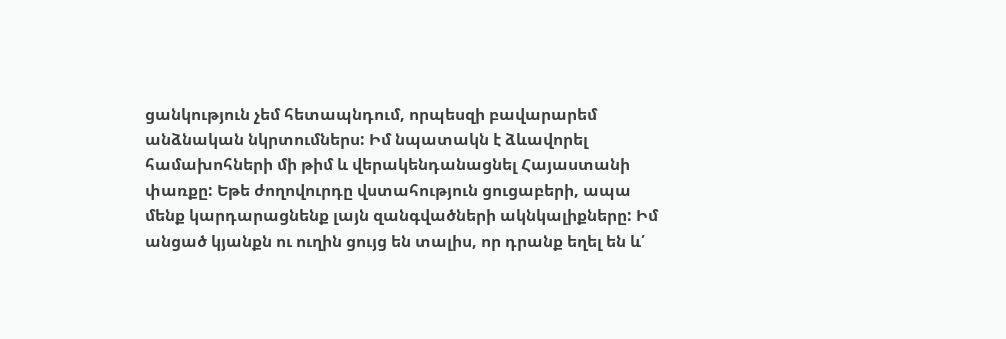ցանկություն չեմ հետապնդում, որպեսզի բավարարեմ անձնական նկրտումներս: Իմ նպատակն է ձևավորել համախոհների մի թիմ և վերակենդանացնել Հայաստանի փառքը: Եթե ժողովուրդը վստահություն ցուցաբերի, ապա մենք կարդարացնենք լայն զանգվածների ակնկալիքները: Իմ անցած կյանքն ու ուղին ցույց են տալիս, որ դրանք եղել են և՛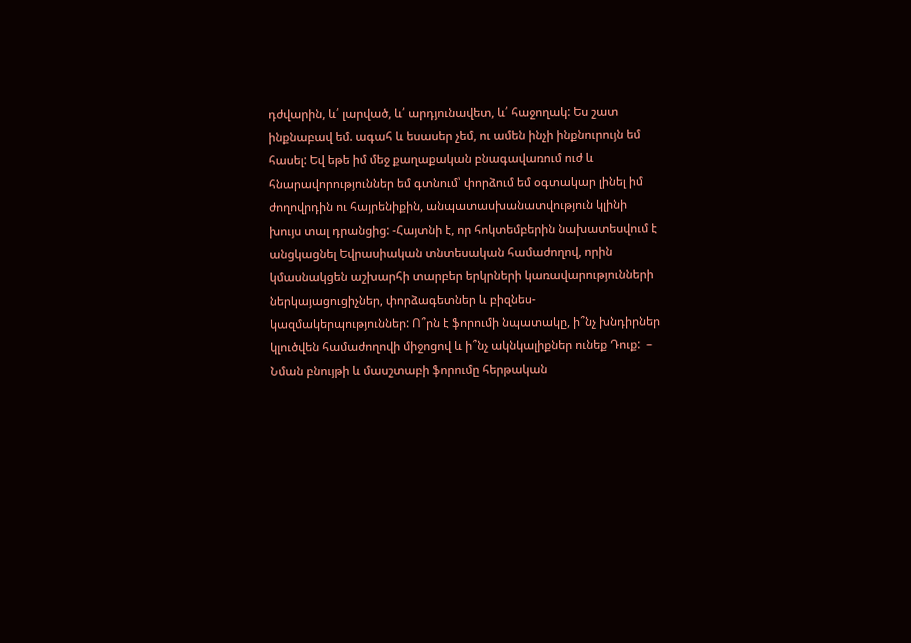դժվարին, և՛ լարված, և՛ արդյունավետ, և՛ հաջողակ: Ես շատ ինքնաբավ եմ. ագահ և եսասեր չեմ, ու ամեն ինչի ինքնուրույն եմ հասել: Եվ եթե իմ մեջ քաղաքական բնագավառում ուժ և հնարավորություններ եմ գտնում՝ փորձում եմ օգտակար լինել իմ ժողովրդին ու հայրենիքին, անպատասխանատվություն կլինի խույս տալ դրանցից: -Հայտնի է, որ հոկտեմբերին նախատեսվում է անցկացնել Եվրասիական տնտեսական համաժողով, որին կմասնակցեն աշխարհի տարբեր երկրների կառավարությունների ներկայացուցիչներ, փորձագետներ և բիզնես- կազմակերպություններ: Ո՞րն է ֆորումի նպատակը, ի՞նչ խնդիրներ կլուծվեն համաժողովի միջոցով և ի՞նչ ակնկալիքներ ունեք Դուք:  – Նման բնույթի և մասշտաբի ֆորումը հերթական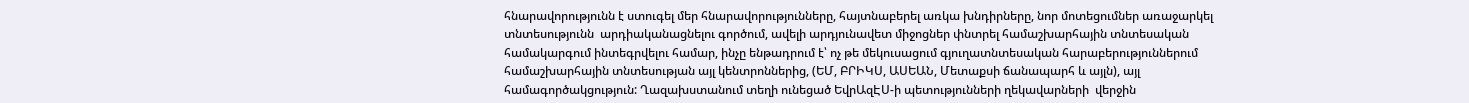հնարավորությունն է ստուգել մեր հնարավորությունները, հայտնաբերել առկա խնդիրները, նոր մոտեցումներ առաջարկել տնտեսությունն  արդիականացնելու գործում, ավելի արդյունավետ միջոցներ փնտրել համաշխարհային տնտեսական համակարգում ինտեգրվելու համար, ինչը ենթադրում է՝ ոչ թե մեկուսացում գյուղատնտեսական հարաբերություններում համաշխարհային տնտեսության այլ կենտրոններից, (ԵՄ, ԲՐԻԿՍ, ԱՍԵԱՆ, Մետաքսի ճանապարհ և այլն), այլ համագործակցություն: Ղազախստանում տեղի ունեցած ԵվրԱզԷՍ-ի պետությունների ղեկավարների  վերջին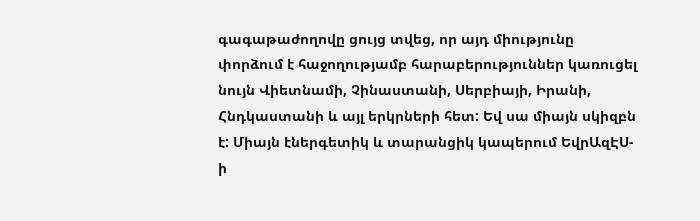գագաթաժողովը ցույց տվեց, որ այդ միությունը փորձում է հաջողությամբ հարաբերություններ կառուցել նույն Վիետնամի, Չինաստանի, Սերբիայի, Իրանի, Հնդկաստանի և այլ երկրների հետ: Եվ սա միայն սկիզբն է: Միայն էներգետիկ և տարանցիկ կապերում ԵվրԱզԷՍ-ի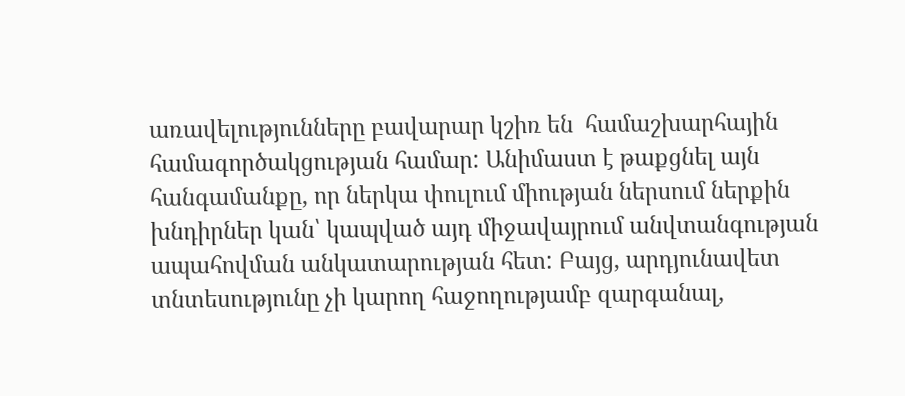առավելությունները բավարար կշիռ են  համաշխարհային համագործակցության համար: Անիմաստ է թաքցնել այն հանգամանքը, որ ներկա փուլում միության ներսում ներքին խնդիրներ կան՝ կապված այդ միջավայրում անվտանգության ապահովման անկատարության հետ: Բայց, արդյունավետ տնտեսությունը չի կարող հաջողությամբ զարգանալ,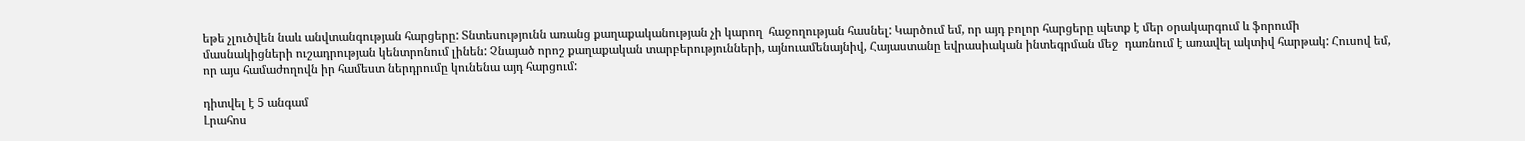եթե չլուծվեն նաև անվտանգության հարցերը: Տնտեսությունն առանց քաղաքականության չի կարող  հաջողության հասնել: Կարծում եմ, որ այդ բոլոր հարցերը պետք է մեր օրակարգում և ֆորումի մասնակիցների ուշադրության կենտրոնում լինեն: Չնայած որոշ քաղաքական տարբերությունների, այնուամենայնիվ, Հայաստանը եվրասիական ինտեգրման մեջ  դառնում է առավել ակտիվ հարթակ: Հուսով եմ, որ այս համաժողովն իր համեստ ներդրումը կունենա այդ հարցում:

դիտվել է 5 անգամ
Լրահոս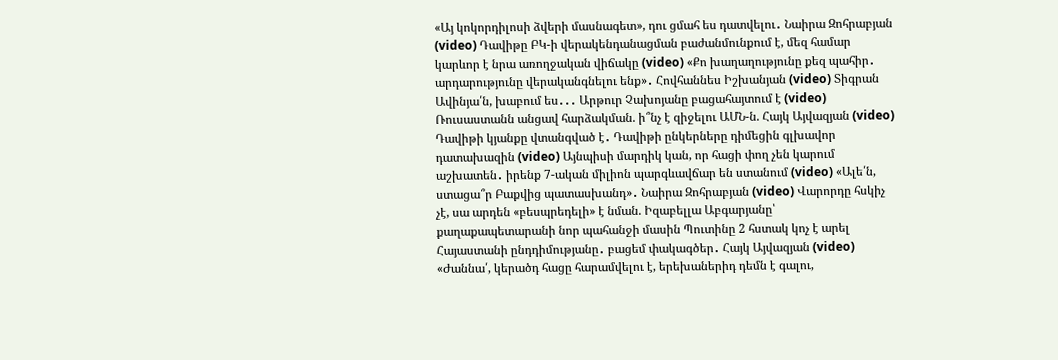«Այ կոկորդիլոսի ձվերի մասնագետ», դու ցմահ ես դատվելու․ Նաիրա Զոհրաբյան (video) Դավիթը ԲԿ-ի վերակենդանացման բաժանմունքում է, մեզ համար կարևոր է նրա առողջական վիճակը (video) «Քո խաղաղությունը քեզ պահիր․ արդարությունը վերականգնելու ենք»․ Հովհաննես Իշխանյան (video) Տիգրան Ավինյա՛ն, խաբում ես․․․ Արթուր Չախոյանը բացահայտում է (video) Ռուսաստանն անցավ հարձակման. ի՞նչ է զիջելու ԱՄՆ-ն. Հայկ Այվազյան (video) Դավիթի կյանքը վտանգված է․ Դավիթի ընկերները դիմեցին գլխավոր դատախազին (video) Այնպիսի մարդիկ կան, որ հացի փող չեն կարում աշխատեն․ իրենք 7-ական միլիոն պարգևավճար են ստանում (video) «Ալե՛ն, ստացա՞ր Բաքվից պատասխանդ»․ Նաիրա Զոհրաբյան (video) Վարորդը հսկիչ չէ, սա արդեն «բեսպրեդելի» է նման. Իզաբելլա Աբգարյանը՝ քաղաքապետարանի նոր պահանջի մասին Պուտինը 2 հստակ կոչ է արել Հայաստանի ընդդիմությանը․ բացեմ փակագծեր․ Հայկ Այվազյան (video) «Ժաննա՛, կերածդ հացը հարամվելու է, երեխաներիդ դեմն է գալու,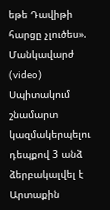եթե Դավիթի հարցը չլուծես». Մանկավարժ (video) Սպիտակում շնամարտ կազմակերպելու դեպքով 3 անձ ձերբակալվել է Արտաքին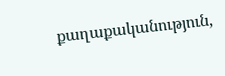քաղաքականություն,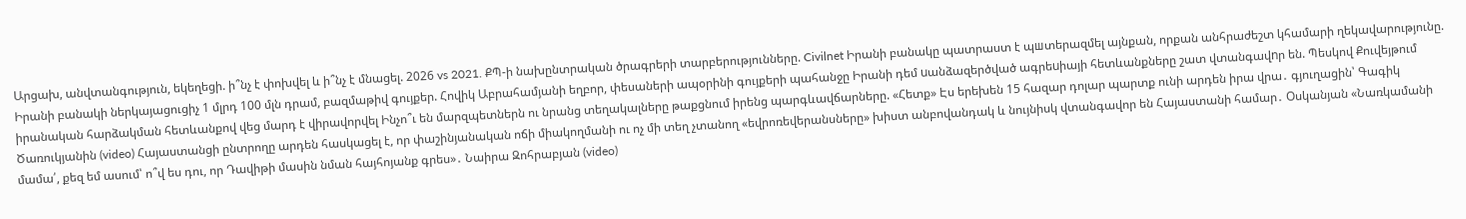Արցախ, անվտանգություն, եկեղեցի. ի՞նչ է փոխվել և ի՞նչ է մնացել. 2026 vs 2021. ՔՊ-ի նախընտրական ծրագրերի տարբերությունները. Civilnet Իրանի բանակը պատրաստ է պшտերազմել այնքան, որքան անհրաժեշտ կհամարի ղեկավարությունը. Իրանի բանակի ներկայացուցիչ 1 մլրդ 100 մլն դրամ, բազմաթիվ գույքեր. Հովիկ Աբրահամյանի եղբոր, փեսաների ապօրինի գույքերի պահանջը Իրանի դեմ uանձազերծված ագրեuիայի հետևանքները շատ վտանգավnր են. Պեսկով Քուվեյթում իրանական հարձակման հետևանքով վեց մարդ է վիրավորվել Ինչո՞ւ են մարզպետներն ու նրանց տեղակալները թաքցնում իրենց պարգևավճարները. «Հետք» Էս երեխեն 15 հազար դոլար պարտք ունի արդեն իրա վրա․ գյուղացին՝ Գագիկ Ծառուկյանին (video) Հայաստանցի ընտրողը արդեն հասկացել է, որ փաշինյանական ոճի միակողմանի ու ոչ մի տեղ չտանող «եվրոռեվերանսները» խիստ անբովանդակ և նույնիսկ վտանգավոր են Հայաստանի համար․ Օսկանյան «Նառկամանի մամա՛, քեզ եմ ասում՝ ո՞վ ես դու, որ Դավիթի մասին նման հայհոյանք գրես»․ Նաիրա Զոհրաբյան (video)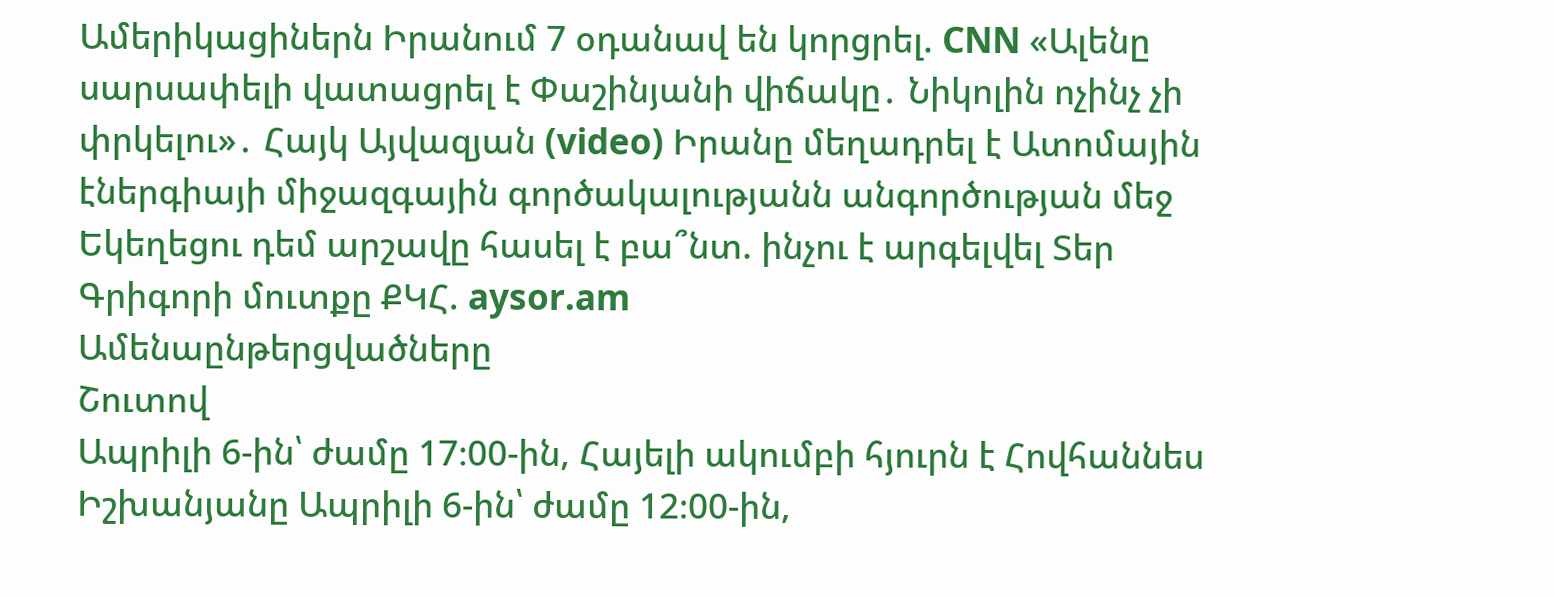Ամերիկացիներն Իրանում 7 օդանավ են կորցրել. CNN «Ալենը սարսափելի վատացրել է Փաշինյանի վիճակը․ Նիկոլին ոչինչ չի փրկելու»․ Հայկ Այվազյան (video) Իրանը մեղադրել է Ատոմային էներգիայի միջազգային գործակալությանն անգործության մեջ Եկեղեցու դեմ արշավը հասել է բա՞նտ. ինչու է արգելվել Տեր Գրիգորի մուտքը ՔԿՀ. aysor.am
Ամենաընթերցվածները
Շուտով
Ապրիլի 6-ին՝ ժամը 17։00-ին, Հայելի ակումբի հյուրն է Հովհաննես Իշխանյանը Ապրիլի 6-ին՝ ժամը 12։00-ին,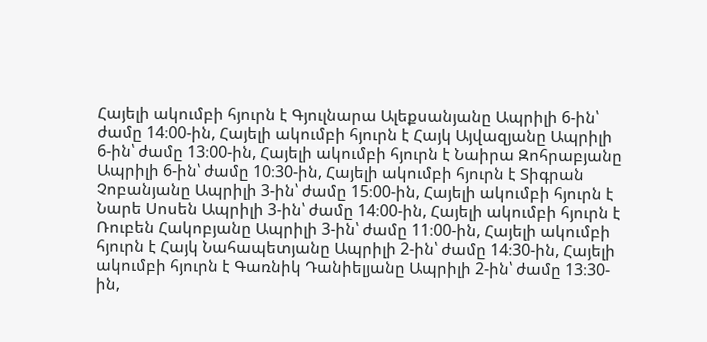Հայելի ակումբի հյուրն է Գյուլնարա Ալեքսանյանը Ապրիլի 6-ին՝ ժամը 14։00-ին, Հայելի ակումբի հյուրն է Հայկ Այվազյանը Ապրիլի 6-ին՝ ժամը 13։00-ին, Հայելի ակումբի հյուրն է Նաիրա Զոհրաբյանը Ապրիլի 6-ին՝ ժամը 10։30-ին, Հայելի ակումբի հյուրն է Տիգրան Չոբանյանը Ապրիլի 3-ին՝ ժամը 15։00-ին, Հայելի ակումբի հյուրն է Նարե Սոսեն Ապրիլի 3-ին՝ ժամը 14։00-ին, Հայելի ակումբի հյուրն է Ռուբեն Հակոբյանը Ապրիլի 3-ին՝ ժամը 11։00-ին, Հայելի ակումբի հյուրն է Հայկ Նահապետյանը Ապրիլի 2-ին՝ ժամը 14։30-ին, Հայելի ակումբի հյուրն է Գառնիկ Դանիելյանը Ապրիլի 2-ին՝ ժամը 13։30-ին,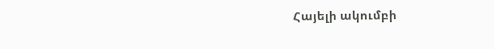Հայելի ակումբի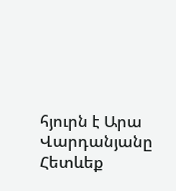հյուրն է Արա Վարդանյանը
Հետևեք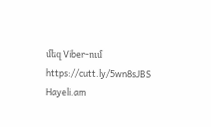մեզ Viber-ում https://cutt.ly/5wn8sJBS
Hayeli.am